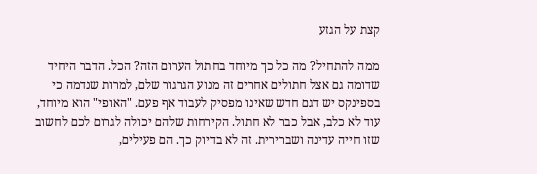קצת על הגזע

ממה להתחיל? מה כל כך מיוחד בחתול הערום הזה? הכל. הדבר היחיד שדומה גם אצל חתולים אחרים זה מנוע הגרגור שלם, למרות שנדמה כי בספינקס יש דגם חדש שאינו מפסיק לעבוד אף פעם. "האופי" הוא מיוחד, עוד לא כלב, אבל כבר לא חתול. הקירחות שלהם יכולה לגרום לכם לחשוב שזו חייה עדינה ושברירית. זה לא בדיוק כך. הם פעילים,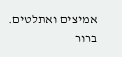אמיצים ואתלטים. ברור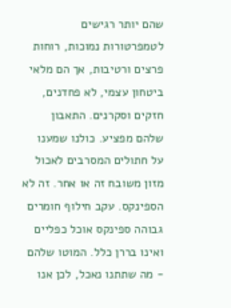שהם יותר רגישים לטמפרטורות נמוכות, רוחות פרצים ורטיבות, אך הם מלאי ביטחון עצמי, לא פחדנים, חזקים וסקרנים. התאבון שלהם מפציע. כולנו שמענו על חתולים המסרבים לאכול מזון משובח זה או אחר. זה לא הספינקס. עקב חילוף חומרים גבוהה ספינקס אוכל כפליים ואינו בררן כלל. המוטו שלהם - מה שתתנו נאכל, לכן אנו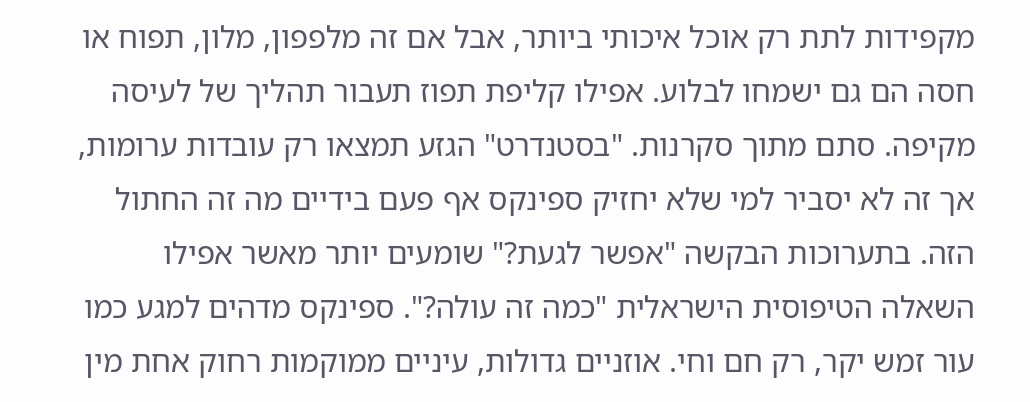מקפידות לתת רק אוכל איכותי ביותר, אבל אם זה מלפפון, מלון, תפוח או חסה הם גם ישמחו לבלוע. אפילו קליפת תפוז תעבור תהליך של לעיסה מקיפה. סתם מתוך סקרנות. "בסטנדרט" הגזע תמצאו רק עובדות ערומות, אך זה לא יסביר למי שלא יחזיק ספינקס אף פעם בידיים מה זה החתול הזה. בתערוכות הבקשה "אפשר לגעת?" שומעים יותר מאשר אפילו השאלה הטיפוסית הישראלית "כמה זה עולה?". ספינקס מדהים למגע כמו עור זמש יקר, רק חם וחי. אוזניים גדולות, עיניים ממוקמות רחוק אחת מין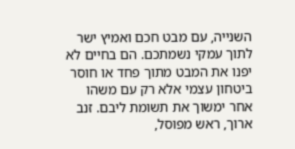השנייה, עם מבט חכם ואמיץ ישר לתוך עמקי נשמתכם. הם בחיים לא יפנו את המבט מתוך פחד או חוסר ביטחון עצמי אלא רק עם משהו אחר ימשוך את תשומת ליבם. זנב ארוך, ראש מפוסל,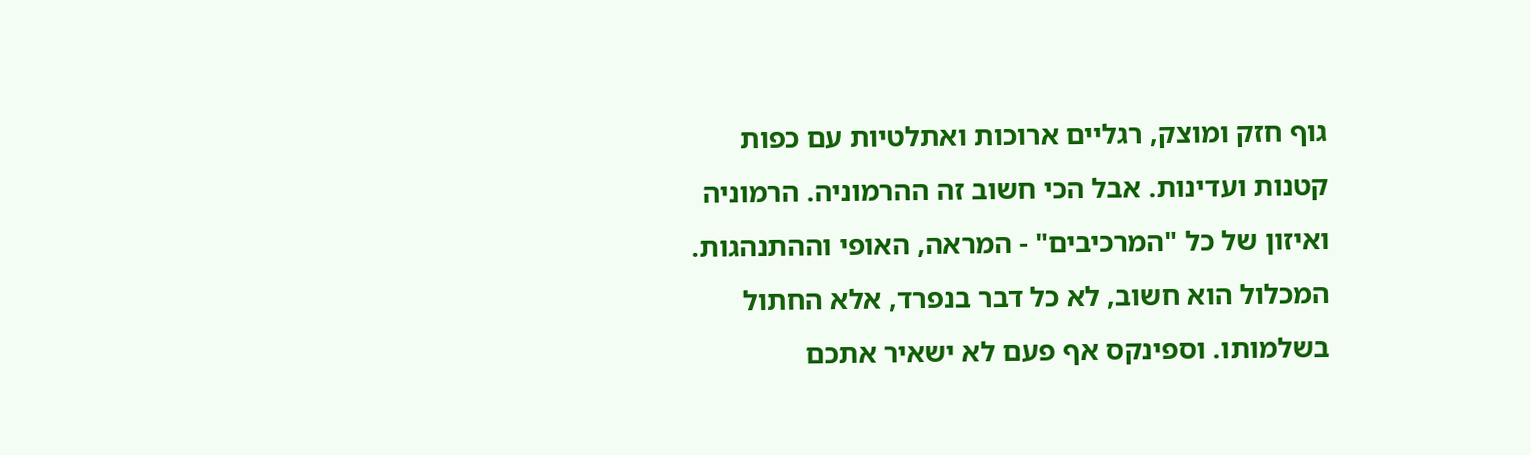גוף חזק ומוצק, רגליים ארוכות ואתלטיות עם כפות קטנות ועדינות. אבל הכי חשוב זה ההרמוניה. הרמוניה ואיזון של כל "המרכיבים" - המראה, האופי וההתנהגות. המכלול הוא חשוב, לא כל דבר בנפרד, אלא החתול בשלמותו. וספינקס אף פעם לא ישאיר אתכם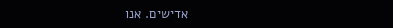אדישים. אנו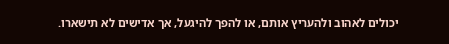יכולים לאהוב ולהעריץ אותם, או להפך להיגעל, אך אדישים לא תישארו.